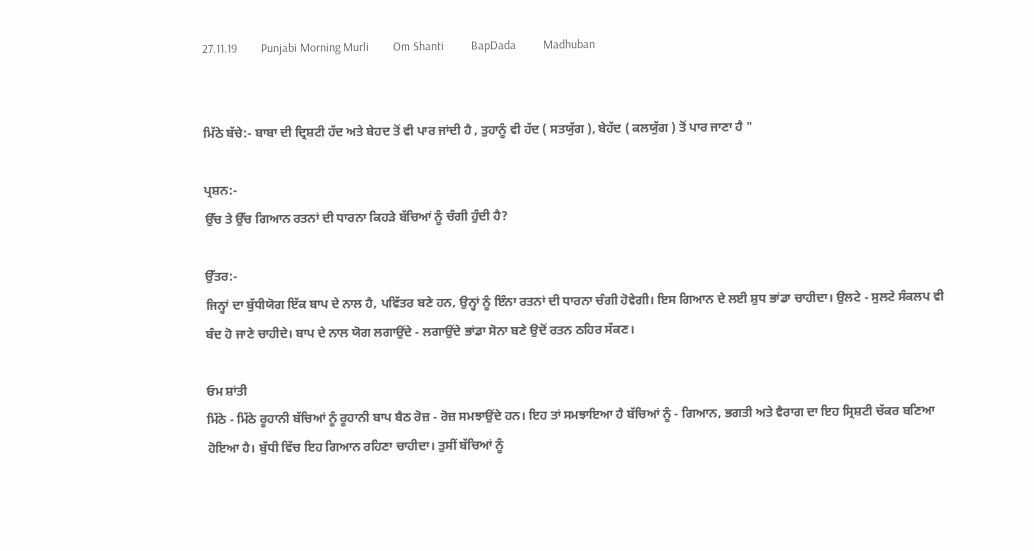27.11.19        Punjabi Morning Murli        Om Shanti         BapDada         Madhuban


ਮਿੱਠੇ ਬੱਚੇ:- ਬਾਬਾ ਦੀ ਦ੍ਰਿਸ਼ਟੀ ਹੱਦ ਅਤੇ ਬੇਹਦ ਤੋਂ ਵੀ ਪਾਰ ਜਾਂਦੀ ਹੈ , ਤੁਹਾਨੂੰ ਵੀ ਹੱਦ ( ਸਤਯੁੱਗ ), ਬੇਹੱਦ ( ਕਲਯੁੱਗ ) ਤੋਂ ਪਾਰ ਜਾਣਾ ਹੈ "

ਪ੍ਰਸ਼ਨ:-
ਉੱਚ ਤੇ ਉੱਚ ਗਿਆਨ ਰਤਨਾਂ ਦੀ ਧਾਰਨਾ ਕਿਹੜੇ ਬੱਚਿਆਂ ਨੂੰ ਚੰਗੀ ਹੁੰਦੀ ਹੈ?

ਉੱਤਰ:-
ਜਿਨ੍ਹਾਂ ਦਾ ਬੁੱਧੀਯੋਗ ਇੱਕ ਬਾਪ ਦੇ ਨਾਲ ਹੈ, ਪਵਿੱਤਰ ਬਣੇ ਹਨ, ਉਨ੍ਹਾਂ ਨੂੰ ਇੰਨਾ ਰਤਨਾਂ ਦੀ ਧਾਰਨਾ ਚੰਗੀ ਹੋਵੇਗੀ। ਇਸ ਗਿਆਨ ਦੇ ਲਈ ਸ਼ੁਧ ਭਾਂਡਾ ਚਾਹੀਦਾ। ਉਲਟੇ - ਸੁਲਟੇ ਸੰਕਲਪ ਵੀ ਬੰਦ ਹੋ ਜਾਣੇ ਚਾਹੀਦੇ। ਬਾਪ ਦੇ ਨਾਲ ਯੋਗ ਲਗਾਉਂਦੇ - ਲਗਾਉਂਦੇ ਭਾਂਡਾ ਸੋਨਾ ਬਣੇ ਉਦੋਂ ਰਤਨ ਠਹਿਰ ਸੱਕਣ।

ਓਮ ਸ਼ਾਂਤੀ
ਮਿੱਠੇ - ਮਿੱਠੇ ਰੂਹਾਨੀ ਬੱਚਿਆਂ ਨੂੰ ਰੂਹਾਨੀ ਬਾਪ ਬੈਠ ਰੋਜ਼ - ਰੋਜ਼ ਸਮਝਾਉਂਦੇ ਹਨ। ਇਹ ਤਾਂ ਸਮਝਾਇਆ ਹੈ ਬੱਚਿਆਂ ਨੂੰ - ਗਿਆਨ, ਭਗਤੀ ਅਤੇ ਵੈਰਾਗ ਦਾ ਇਹ ਸ੍ਰਿਸ਼ਟੀ ਚੱਕਰ ਬਣਿਆ ਹੋਇਆ ਹੈ। ਬੁੱਧੀ ਵਿੱਚ ਇਹ ਗਿਆਨ ਰਹਿਣਾ ਚਾਹੀਦਾ। ਤੁਸੀਂ ਬੱਚਿਆਂ ਨੂੰ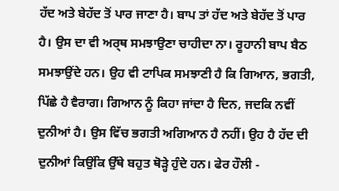ਹੱਦ ਅਤੇ ਬੇਹੱਦ ਤੋਂ ਪਾਰ ਜਾਣਾ ਹੈ। ਬਾਪ ਤਾਂ ਹੱਦ ਅਤੇ ਬੇਹੱਦ ਤੋਂ ਪਾਰ ਹੈ। ਉਸ ਦਾ ਵੀ ਅਰ੍ਥ ਸਮਝਾਉਣਾ ਚਾਹੀਦਾ ਨਾ। ਰੂਹਾਨੀ ਬਾਪ ਬੈਠ ਸਮਝਾਉਂਦੇ ਹਨ। ਉਹ ਵੀ ਟਾਪਿਕ ਸਮਝਾਣੀ ਹੈ ਕਿ ਗਿਆਨ, ਭਗਤੀ, ਪਿੱਛੇ ਹੈ ਵੈਰਾਗ। ਗਿਆਨ ਨੂੰ ਕਿਹਾ ਜਾਂਦਾ ਹੈ ਦਿਨ, ਜਦਕਿ ਨਵੀਂ ਦੁਨੀਆਂ ਹੈ। ਉਸ ਵਿੱਚ ਭਗਤੀ ਅਗਿਆਨ ਹੈ ਨਹੀਂ। ਉਹ ਹੈ ਹੱਦ ਦੀ ਦੁਨੀਆਂ ਕਿਉਂਕਿ ਉੱਥੇ ਬਹੁਤ ਥੋੜ੍ਹੇ ਹੁੰਦੇ ਹਨ। ਫੇਰ ਹੌਲੀ -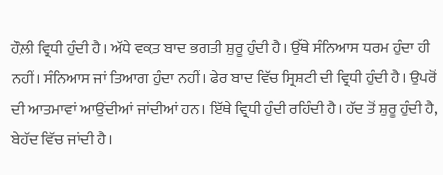ਹੌਲ਼ੀ ਵ੍ਰਿਧੀ ਹੁੰਦੀ ਹੈ। ਅੱਧੇ ਵਕ਼ਤ ਬਾਦ ਭਗਤੀ ਸ਼ੁਰੂ ਹੁੰਦੀ ਹੈ। ਉੱਥੇ ਸੰਨਿਆਸ ਧਰਮ ਹੁੰਦਾ ਹੀ ਨਹੀਂ। ਸੰਨਿਆਸ ਜਾਂ ਤਿਆਗ ਹੁੰਦਾ ਨਹੀਂ। ਫੇਰ ਬਾਦ ਵਿੱਚ ਸ੍ਰਿਸ਼ਟੀ ਦੀ ਵ੍ਰਿਧੀ ਹੁੰਦੀ ਹੈ। ਉਪਰੋਂ ਦੀ ਆਤਮਾਵਾਂ ਆਉਂਦੀਆਂ ਜਾਂਦੀਆਂ ਹਨ। ਇੱਥੇ ਵ੍ਰਿਧੀ ਹੁੰਦੀ ਰਹਿੰਦੀ ਹੈ। ਹੱਦ ਤੋਂ ਸ਼ੁਰੂ ਹੁੰਦੀ ਹੈ, ਬੇਹੱਦ ਵਿੱਚ ਜਾਂਦੀ ਹੈ।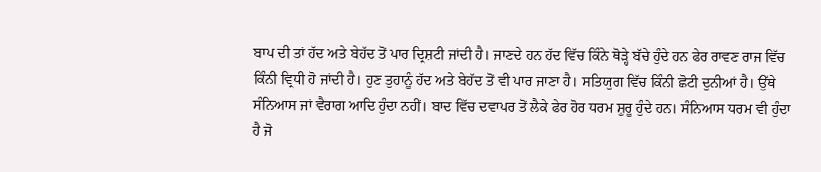ਬਾਪ ਦੀ ਤਾਂ ਹੱਦ ਅਤੇ ਬੇਹੱਦ ਤੋਂ ਪਾਰ ਦ੍ਰਿਸ਼ਟੀ ਜਾਂਦੀ ਹੈ। ਜਾਣਦੇ ਹਨ ਹੱਦ ਵਿੱਚ ਕਿੰਨੇ ਥੋੜ੍ਹੇ ਬੱਚੇ ਹੁੰਦੇ ਹਨ ਫੇਰ ਰਾਵਣ ਰਾਜ ਵਿੱਚ ਕਿੰਨੀ ਵ੍ਰਿਧੀ ਹੋ ਜਾਂਦੀ ਹੈ। ਹੁਣ ਤੁਹਾਨੂੰ ਹੱਦ ਅਤੇ ਬੇਹੱਦ ਤੋਂ ਵੀ ਪਾਰ ਜਾਣਾ ਹੈ। ਸਤਿਯੁਗ ਵਿੱਚ ਕਿੰਨੀ ਛੋਟੀ ਦੁਨੀਆਂ ਹੈ। ਉੱਥੇ ਸੰਨਿਆਸ ਜਾਂ ਵੈਰਾਗ ਆਦਿ ਹੁੰਦਾ ਨਹੀਂ। ਬਾਦ ਵਿੱਚ ਦਵਾਪਰ ਤੋਂ ਲੈਕੇ ਫੇਰ ਹੋਰ ਧਰਮ ਸ਼ੁਰੂ ਹੁੰਦੇ ਹਨ। ਸੰਨਿਆਸ ਧਰਮ ਵੀ ਹੁੰਦਾ ਹੈ ਜੋ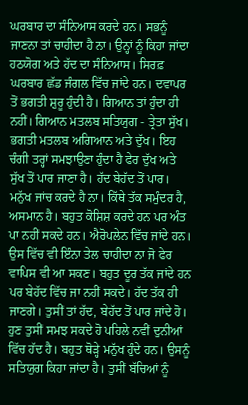ਘਰਬਾਰ ਦਾ ਸੰਨਿਆਸ ਕਰਦੇ ਹਨ। ਸਭਨੂੰ ਜਾਣਨਾ ਤਾਂ ਚਾਹੀਦਾ ਹੈ ਨਾ। ਉਨ੍ਹਾਂ ਨੂੰ ਕਿਹਾ ਜਾਂਦਾ ਹਠਯੋਗ ਅਤੇ ਹੱਦ ਦਾ ਸੰਨਿਆਸ। ਸਿਰਫ਼ ਘਰਬਾਰ ਛੱਡ ਜੰਗਲ ਵਿੱਚ ਜਾਂਦੇ ਹਨ। ਦਵਾਪਰ ਤੋਂ ਭਗਤੀ ਸ਼ੁਰੂ ਹੁੰਦੀ ਹੈ। ਗਿਆਨ ਤਾਂ ਹੁੰਦਾ ਹੀ ਨਹੀਂ। ਗਿਆਨ ਮਤਲਬ ਸਤਿਯੁਗ - ਤ੍ਰੇਤਾ ਸੁੱਖ। ਭਗਤੀ ਮਤਲਬ ਅਗਿਆਨ ਅਤੇ ਦੁੱਖ। ਇਹ ਚੰਗੀ ਤਰ੍ਹਾਂ ਸਮਝਾਉਣਾ ਹੁੰਦਾ ਹੈ ਫੇਰ ਦੁੱਖ ਅਤੇ ਸੁੱਖ ਤੋਂ ਪਾਰ ਜਾਣਾ ਹੈ। ਹੱਦ ਬੇਹੱਦ ਤੋਂ ਪਾਰ। ਮਨੁੱਖ ਜਾਂਚ ਕਰਦੇ ਹੈ ਨਾ। ਕਿੱਥੇ ਤੱਕ ਸਮੁੰਦਰ ਹੈ, ਅਸਮਾਨ ਹੈ। ਬਹੁਤ ਕੋਸ਼ਿਸ਼ ਕਰਦੇ ਹਨ ਪਰ ਅੰਤ ਪਾ ਨਹੀਂ ਸਕਦੇ ਹਨ। ਐਰੋਪਲੇਨ ਵਿੱਚ ਜਾਂਦੇ ਹਨ। ਉਸ ਵਿੱਚ ਵੀ ਇੰਨਾ ਤੇਲ ਚਾਹੀਦਾ ਨਾ ਜੋ ਫੇਰ ਵਾਪਿਸ ਵੀ ਆ ਸਕਣ। ਬਹੁਤ ਦੂਰ ਤੱਕ ਜਾਂਦੇ ਹਨ ਪਰ ਬੇਹੱਦ ਵਿੱਚ ਜਾ ਨਹੀਂ ਸਕਦੇ। ਹੱਦ ਤੱਕ ਹੀ ਜਾਣਗੇ। ਤੁਸੀਂ ਤਾਂ ਹੱਦ, ਬੇਹੱਦ ਤੋਂ ਪਾਰ ਜਾਂਦੇ ਹੋ। ਹੁਣ ਤੁਸੀਂ ਸਮਝ ਸਕਦੇ ਹੋ ਪਹਿਲੇ ਨਵੀਂ ਦੁਨੀਆਂ ਵਿੱਚ ਹੱਦ ਹੈ। ਬਹੁਤ ਥੋੜ੍ਹੇ ਮਨੁੱਖ ਹੁੰਦੇ ਹਨ। ਉਸਨੂੰ ਸਤਿਯੁਗ ਕਿਹਾ ਜਾਂਦਾ ਹੈ। ਤੁਸੀਂ ਬੱਚਿਆਂ ਨੂੰ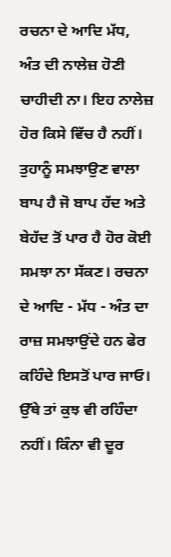ਰਚਨਾ ਦੇ ਆਦਿ ਮੱਧ, ਅੰਤ ਦੀ ਨਾਲੇਜ਼ ਹੋਣੀ ਚਾਹੀਦੀ ਨਾ। ਇਹ ਨਾਲੇਜ਼ ਹੋਰ ਕਿਸੇ ਵਿੱਚ ਹੈ ਨਹੀਂ। ਤੁਹਾਨੂੰ ਸਮਝਾਉਣ ਵਾਲਾ ਬਾਪ ਹੈ ਜੋ ਬਾਪ ਹੱਦ ਅਤੇ ਬੇਹੱਦ ਤੋਂ ਪਾਰ ਹੈ ਹੋਰ ਕੋਈ ਸਮਝਾ ਨਾ ਸੱਕਣ। ਰਚਨਾ ਦੇ ਆਦਿ - ਮੱਧ - ਅੰਤ ਦਾ ਰਾਜ਼ ਸਮਝਾਉਂਦੇ ਹਨ ਫੇਰ ਕਹਿੰਦੇ ਇਸਤੋਂ ਪਾਰ ਜਾਓ। ਉੱਥੇ ਤਾਂ ਕੁਝ ਵੀ ਰਹਿੰਦਾ ਨਹੀਂ। ਕਿੰਨਾ ਵੀ ਦੂਰ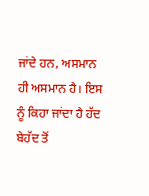ਜਾਂਦੇ ਹਨ, ਅਸਮਾਨ ਹੀ ਅਸਮਾਨ ਹੈ। ਇਸ ਨੂੰ ਕਿਹਾ ਜਾਂਦਾ ਹੈ ਹੱਦ ਬੇਹੱਦ ਤੋਂ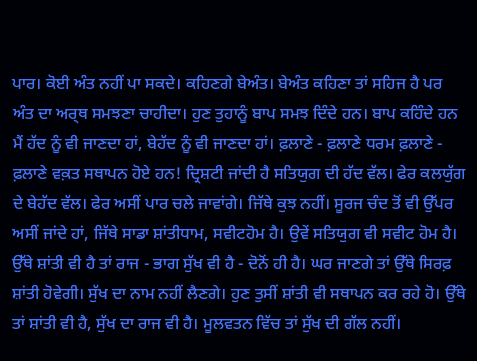ਪਾਰ। ਕੋਈ ਅੰਤ ਨਹੀਂ ਪਾ ਸਕਦੇ। ਕਹਿਣਗੇ ਬੇਅੰਤ। ਬੇਅੰਤ ਕਹਿਣਾ ਤਾਂ ਸਹਿਜ ਹੈ ਪਰ ਅੰਤ ਦਾ ਅਰ੍ਥ ਸਮਝਣਾ ਚਾਹੀਦਾ। ਹੁਣ ਤੁਹਾਨੂੰ ਬਾਪ ਸਮਝ ਦਿੰਦੇ ਹਨ। ਬਾਪ ਕਹਿੰਦੇ ਹਨ ਮੈਂ ਹੱਦ ਨੂੰ ਵੀ ਜਾਣਦਾ ਹਾਂ, ਬੇਹੱਦ ਨੂੰ ਵੀ ਜਾਣਦਾ ਹਾਂ। ਫ਼ਲਾਣੇ - ਫ਼ਲਾਣੇ ਧਰਮ ਫ਼ਲਾਣੇ - ਫ਼ਲਾਣੇ ਵਕ਼ਤ ਸਥਾਪਨ ਹੋਏ ਹਨ! ਦ੍ਰਿਸ਼ਟੀ ਜਾਂਦੀ ਹੈ ਸਤਿਯੁਗ ਦੀ ਹੱਦ ਵੱਲ। ਫੇਰ ਕਲਯੁੱਗ ਦੇ ਬੇਹੱਦ ਵੱਲ। ਫੇਰ ਅਸੀਂ ਪਾਰ ਚਲੇ ਜਾਵਾਂਗੇ। ਜਿੱਥੇ ਕੁਝ ਨਹੀਂ। ਸੂਰਜ ਚੰਦ ਤੋਂ ਵੀ ਉੱਪਰ ਅਸੀਂ ਜਾਂਦੇ ਹਾਂ, ਜਿੱਥੇ ਸਾਡਾ ਸ਼ਾਂਤੀਧਾਮ, ਸਵੀਟਹੋਮ ਹੈ। ਉਵੇਂ ਸਤਿਯੁਗ ਵੀ ਸਵੀਟ ਹੋਮ ਹੈ। ਉੱਥੇ ਸ਼ਾਂਤੀ ਵੀ ਹੈ ਤਾਂ ਰਾਜ - ਭਾਗ ਸੁੱਖ ਵੀ ਹੈ - ਦੋਨੋਂ ਹੀ ਹੈ। ਘਰ ਜਾਣਗੇ ਤਾਂ ਉੱਥੇ ਸਿਰਫ਼ ਸ਼ਾਂਤੀ ਹੋਵੇਗੀ। ਸੁੱਖ ਦਾ ਨਾਮ ਨਹੀਂ ਲੈਣਗੇ। ਹੁਣ ਤੁਸੀਂ ਸ਼ਾਂਤੀ ਵੀ ਸਥਾਪਨ ਕਰ ਰਹੇ ਹੋ। ਉੱਥੇ ਤਾਂ ਸ਼ਾਂਤੀ ਵੀ ਹੈ, ਸੁੱਖ ਦਾ ਰਾਜ ਵੀ ਹੈ। ਮੂਲਵਤਨ ਵਿੱਚ ਤਾਂ ਸੁੱਖ ਦੀ ਗੱਲ ਨਹੀਂ।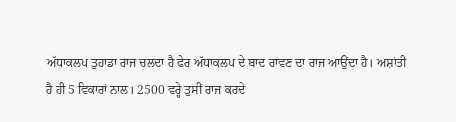ਅੱਧਾਕਲਪ ਤੁਹਾਡਾ ਰਾਜ ਚਲਦਾ ਹੈ ਫੇਰ ਅੱਧਾਕਲਪ ਦੇ ਬਾਦ ਰਾਵਣ ਦਾ ਰਾਜ ਆਉਂਦਾ ਹੈ। ਅਸ਼ਾਂਤੀ ਹੈ ਹੀ 5 ਵਿਕਾਰਾਂ ਨਾਲ। 2500 ਵਰ੍ਹੇ ਤੁਸੀਂ ਰਾਜ ਕਰਦੇ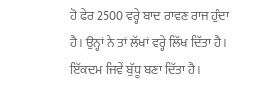ਹੋ ਫੇਰ 2500 ਵਰ੍ਹੇ ਬਾਦ ਰਾਵਣ ਰਾਜ ਹੁੰਦਾ ਹੈ। ਉਨ੍ਹਾਂ ਨੇ ਤਾਂ ਲੱਖਾਂ ਵਰ੍ਹੇ ਲਿੱਖ ਦਿੱਤਾ ਹੈ। ਇੱਕਦਮ ਜਿਵੇਂ ਬੁੱਧੂ ਬਣਾ ਦਿੱਤਾ ਹੈ।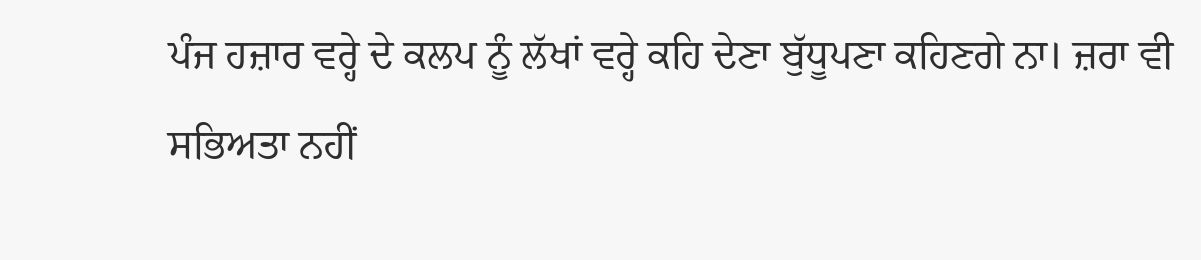ਪੰਜ ਹਜ਼ਾਰ ਵਰ੍ਹੇ ਦੇ ਕਲਪ ਨੂੰ ਲੱਖਾਂ ਵਰ੍ਹੇ ਕਹਿ ਦੇਣਾ ਬੁੱਧੂਪਣਾ ਕਹਿਣਗੇ ਨਾ। ਜ਼ਰਾ ਵੀ ਸਭਿਅਤਾ ਨਹੀਂ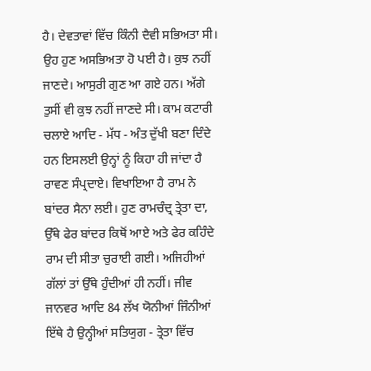ਹੈ। ਦੇਵਤਾਵਾਂ ਵਿੱਚ ਕਿੰਨੀ ਦੈਵੀ ਸਭਿਅਤਾ ਸੀ। ਉਹ ਹੁਣ ਅਸਭਿਅਤਾ ਹੋ ਪਈ ਹੈ। ਕੁਝ ਨਹੀਂ ਜਾਣਦੇ। ਆਸੁਰੀ ਗੁਣ ਆ ਗਏ ਹਨ। ਅੱਗੇ ਤੁਸੀਂ ਵੀ ਕੁਝ ਨਹੀਂ ਜਾਣਦੇ ਸੀ। ਕਾਮ ਕਟਾਰੀ ਚਲਾਏ ਆਦਿ - ਮੱਧ - ਅੰਤ ਦੁੱਖੀ ਬਣਾ ਦਿੰਦੇ ਹਨ ਇਸਲਈ ਉਨ੍ਹਾਂ ਨੂੰ ਕਿਹਾ ਹੀ ਜਾਂਦਾ ਹੈ ਰਾਵਣ ਸੰਪ੍ਰਦਾਏ। ਵਿਖਾਇਆ ਹੈ ਰਾਮ ਨੇ ਬਾਂਦਰ ਸੈਨਾ ਲਈ। ਹੁਣ ਰਾਮਚੰਦ੍ਰ ਤ੍ਰੇਤਾ ਦਾ, ਉੱਥੇ ਫੇਰ ਬਾਂਦਰ ਕਿਥੋਂ ਆਏ ਅਤੇ ਫੇਰ ਕਹਿੰਦੇ ਰਾਮ ਦੀ ਸੀਤਾ ਚੁਰਾਈ ਗਈ। ਅਜਿਹੀਆਂ ਗੱਲਾਂ ਤਾਂ ਉੱਥੇ ਹੁੰਦੀਆਂ ਹੀ ਨਹੀਂ। ਜੀਵ ਜਾਨਵਰ ਆਦਿ 84 ਲੱਖ ਯੋਨੀਆਂ ਜਿੰਨੀਆਂ ਇੱਥੇ ਹੈ ਉਨ੍ਹੀਆਂ ਸਤਿਯੁਗ - ਤ੍ਰੇਤਾ ਵਿੱਚ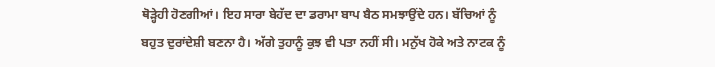ਥੋੜ੍ਹੇਹੀ ਹੋਣਗੀਆਂ। ਇਹ ਸਾਰਾ ਬੇਹੱਦ ਦਾ ਡਰਾਮਾ ਬਾਪ ਬੈਠ ਸਮਝਾਉਂਦੇ ਹਨ। ਬੱਚਿਆਂ ਨੂੰ ਬਹੁਤ ਦੁਰਾਂਦੇਸ਼ੀ ਬਣਨਾ ਹੈ। ਅੱਗੇ ਤੁਹਾਨੂੰ ਕੁਝ ਵੀ ਪਤਾ ਨਹੀਂ ਸੀ। ਮਨੁੱਖ ਹੋਕੇ ਅਤੇ ਨਾਟਕ ਨੂੰ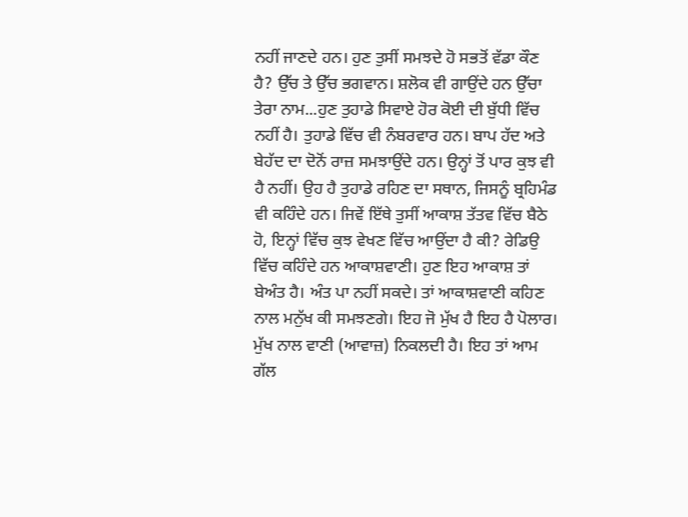ਨਹੀਂ ਜਾਣਦੇ ਹਨ। ਹੁਣ ਤੁਸੀਂ ਸਮਝਦੇ ਹੋ ਸਭਤੋਂ ਵੱਡਾ ਕੌਣ ਹੈ? ਉੱਚ ਤੇ ਉੱਚ ਭਗਵਾਨ। ਸ਼ਲੋਕ ਵੀ ਗਾਉਂਦੇ ਹਨ ਉੱਚਾ ਤੇਰਾ ਨਾਮ...ਹੁਣ ਤੁਹਾਡੇ ਸਿਵਾਏ ਹੋਰ ਕੋਈ ਦੀ ਬੁੱਧੀ ਵਿੱਚ ਨਹੀਂ ਹੈ। ਤੁਹਾਡੇ ਵਿੱਚ ਵੀ ਨੰਬਰਵਾਰ ਹਨ। ਬਾਪ ਹੱਦ ਅਤੇ ਬੇਹੱਦ ਦਾ ਦੋਨੋਂ ਰਾਜ਼ ਸਮਝਾਉਂਦੇ ਹਨ। ਉਨ੍ਹਾਂ ਤੋਂ ਪਾਰ ਕੁਝ ਵੀ ਹੈ ਨਹੀਂ। ਉਹ ਹੈ ਤੁਹਾਡੇ ਰਹਿਣ ਦਾ ਸਥਾਨ, ਜਿਸਨੂੰ ਬ੍ਰਹਿਮੰਡ ਵੀ ਕਹਿੰਦੇ ਹਨ। ਜਿਵੇਂ ਇੱਥੇ ਤੁਸੀਂ ਆਕਾਸ਼ ਤੱਤਵ ਵਿੱਚ ਬੈਠੇ ਹੋ, ਇਨ੍ਹਾਂ ਵਿੱਚ ਕੁਝ ਵੇਖਣ ਵਿੱਚ ਆਉਂਦਾ ਹੈ ਕੀ? ਰੇਡਿਉ ਵਿੱਚ ਕਹਿੰਦੇ ਹਨ ਆਕਾਸ਼ਵਾਣੀ। ਹੁਣ ਇਹ ਆਕਾਸ਼ ਤਾਂ ਬੇਅੰਤ ਹੈ। ਅੰਤ ਪਾ ਨਹੀਂ ਸਕਦੇ। ਤਾਂ ਆਕਾਸ਼ਵਾਣੀ ਕਹਿਣ ਨਾਲ ਮਨੁੱਖ ਕੀ ਸਮਝਣਗੇ। ਇਹ ਜੋ ਮੁੱਖ ਹੈ ਇਹ ਹੈ ਪੋਲਾਰ। ਮੁੱਖ ਨਾਲ ਵਾਣੀ (ਆਵਾਜ਼) ਨਿਕਲਦੀ ਹੈ। ਇਹ ਤਾਂ ਆਮ ਗੱਲ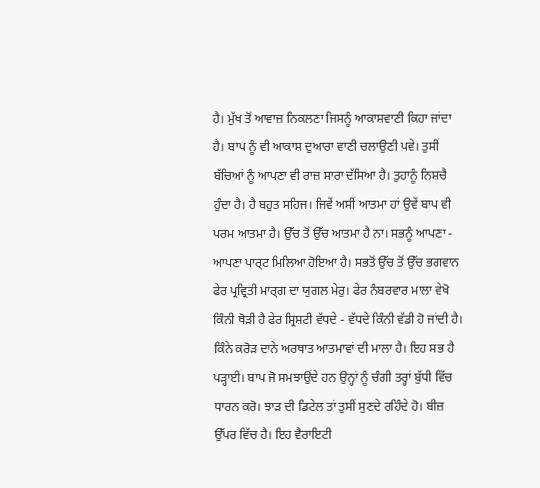ਹੈ। ਮੁੱਖ ਤੋਂ ਆਵਾਜ਼ ਨਿਕਲਣਾ ਜਿਸਨੂੰ ਆਕਾਸ਼ਵਾਣੀ ਕਿਹਾ ਜਾਂਦਾ ਹੈ। ਬਾਪ ਨੂੰ ਵੀ ਆਕਾਸ਼ ਦੁਆਰਾ ਵਾਣੀ ਚਲਾਉਣੀ ਪਵੇ। ਤੁਸੀਂ ਬੱਚਿਆਂ ਨੂੰ ਆਪਣਾ ਵੀ ਰਾਜ਼ ਸਾਰਾ ਦੱਸਿਆ ਹੈ। ਤੁਹਾਨੂੰ ਨਿਸ਼ਚੈ ਹੁੰਦਾ ਹੈ। ਹੈ ਬਹੁਤ ਸਹਿਜ। ਜਿਵੇਂ ਅਸੀਂ ਆਤਮਾ ਹਾਂ ਉਵੇਂ ਬਾਪ ਵੀ ਪਰਮ ਆਤਮਾ ਹੈ। ਉੱਚ ਤੋਂ ਉੱਚ ਆਤਮਾ ਹੈ ਨਾ। ਸਭਨੂੰ ਆਪਣਾ - ਆਪਣਾ ਪਾਰ੍ਟ ਮਿਲਿਆ ਹੋਇਆ ਹੈ। ਸਭਤੋਂ ਉੱਚ ਤੋਂ ਉੱਚ ਭਗਵਾਨ ਫੇਰ ਪ੍ਰਵ੍ਰਿਤੀ ਮਾਰ੍ਗ ਦਾ ਯੁਗਲ ਮੇਰੁ। ਫੇਰ ਨੰਬਰਵਾਰ ਮਾਲਾ ਵੇਖੋ ਕਿੰਨੀ ਥੋੜੀ ਹੈ ਫੇਰ ਸ੍ਰਿਸ਼ਟੀ ਵੱਧਦੇ - ਵੱਧਦੇ ਕਿੰਨੀ ਵੱਡੀ ਹੋ ਜਾਂਦੀ ਹੈ। ਕਿੰਨੇ ਕਰੋੜ ਦਾਨੇ ਅਰਥਾਤ ਆਤਮਾਵਾਂ ਦੀ ਮਾਲਾ ਹੈ। ਇਹ ਸਭ ਹੈ ਪੜ੍ਹਾਈ। ਬਾਪ ਜੋ ਸਮਝਾਉਂਦੇ ਹਨ ਉਨ੍ਹਾਂ ਨੂੰ ਚੰਗੀ ਤਰ੍ਹਾਂ ਬੁੱਧੀ ਵਿੱਚ ਧਾਰਨ ਕਰੋ। ਝਾੜ ਦੀ ਡਿਟੇਲ ਤਾਂ ਤੁਸੀਂ ਸੁਣਦੇ ਰਹਿੰਦੇ ਹੋ। ਬੀਜ਼ ਉੱਪਰ ਵਿੱਚ ਹੈ। ਇਹ ਵੈਰਾਇਟੀ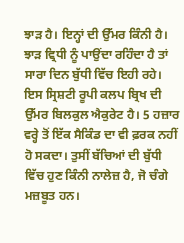ਝਾੜ ਹੈ। ਇਨ੍ਹਾਂ ਦੀ ਉੱਮਰ ਕਿੰਨੀ ਹੈ। ਝਾੜ ਵ੍ਰਿਧੀ ਨੂੰ ਪਾਉਂਦਾ ਰਹਿੰਦਾ ਹੈ ਤਾਂ ਸਾਰਾ ਦਿਨ ਬੁੱਧੀ ਵਿੱਚ ਇਹੀ ਰਹੇ। ਇਸ ਸ੍ਰਿਸ਼ਟੀ ਰੂਪੀ ਕਲਪ ਬ੍ਰਿਖ ਦੀ ਉੱਮਰ ਬਿਲਕੁਲ ਐਕੁਰੇਟ ਹੈ। 5 ਹਜ਼ਾਰ ਵਰ੍ਹੇ ਤੋਂ ਇੱਕ ਸੈਕਿੰਡ ਦਾ ਵੀ ਫ਼ਰਕ ਨਹੀਂ ਹੋ ਸਕਦਾ। ਤੁਸੀਂ ਬੱਚਿਆਂ ਦੀ ਬੁੱਧੀ ਵਿੱਚ ਹੁਣ ਕਿੰਨੀ ਨਾਲੇਜ਼ ਹੈ, ਜੋ ਚੰਗੇ ਮਜ਼ਬੂਤ ਹਨ।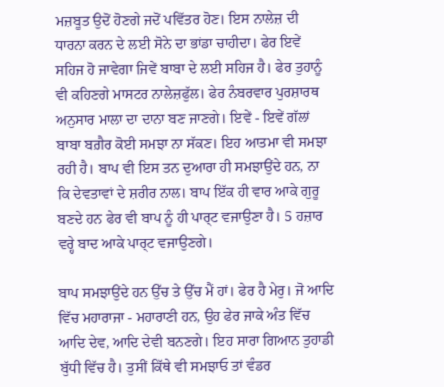ਮਜ਼ਬੂਤ ਉਦੋਂ ਹੋਣਗੇ ਜਦੋਂ ਪਵਿੱਤਰ ਹੋਣ। ਇਸ ਨਾਲੇਜ਼ ਦੀ ਧਾਰਨਾ ਕਰਨ ਦੇ ਲਈ ਸੋਨੇ ਦਾ ਭਾਂਡਾ ਚਾਹੀਦਾ। ਫੇਰ ਇਵੇਂ ਸਹਿਜ ਹੋ ਜਾਵੇਗਾ ਜਿਵੇਂ ਬਾਬਾ ਦੇ ਲਈ ਸਹਿਜ ਹੈ। ਫੇਰ ਤੁਹਾਨੂੰ ਵੀ ਕਹਿਣਗੇ ਮਾਸਟਰ ਨਾਲੇਜ਼ਫੁੱਲ। ਫੇਰ ਨੰਬਰਵਾਰ ਪੁਰਸ਼ਾਰਥ ਅਨੁਸਾਰ ਮਾਲਾ ਦਾ ਦਾਨਾ ਬਣ ਜਾਣਗੇ। ਇਵੇਂ - ਇਵੇਂ ਗੱਲਾਂ ਬਾਬਾ ਬਗ਼ੈਰ ਕੋਈ ਸਮਝਾ ਨਾ ਸੱਕਣ। ਇਹ ਆਤਮਾ ਵੀ ਸਮਝਾ ਰਹੀ ਹੈ। ਬਾਪ ਵੀ ਇਸ ਤਨ ਦੁਆਰਾ ਹੀ ਸਮਝਾਉਂਦੇ ਹਨ, ਨਾ ਕਿ ਦੇਵਤਾਵਾਂ ਦੇ ਸ਼ਰੀਰ ਨਾਲ। ਬਾਪ ਇੱਕ ਹੀ ਵਾਰ ਆਕੇ ਗੁਰੂ ਬਣਦੇ ਹਨ ਫੇਰ ਵੀ ਬਾਪ ਨੂੰ ਹੀ ਪਾਰ੍ਟ ਵਜਾਉਣਾ ਹੈ। 5 ਹਜ਼ਾਰ ਵਰ੍ਹੇ ਬਾਦ ਆਕੇ ਪਾਰ੍ਟ ਵਜਾਉਣਗੇ।

ਬਾਪ ਸਮਝਾਉਂਦੇ ਹਨ ਉੱਚ ਤੇ ਉੱਚ ਮੈਂ ਹਾਂ। ਫੇਰ ਹੈ ਮੇਰੁ। ਜੋ ਆਦਿ ਵਿੱਚ ਮਹਾਰਾਜਾ - ਮਹਾਰਾਣੀ ਹਨ, ਉਹ ਫੇਰ ਜਾਕੇ ਅੰਤ ਵਿੱਚ ਆਦਿ ਦੇਵ, ਆਦਿ ਦੇਵੀ ਬਨਣਗੇ। ਇਹ ਸਾਰਾ ਗਿਆਨ ਤੁਹਾਡੀ ਬੁੱਧੀ ਵਿੱਚ ਹੈ। ਤੁਸੀਂ ਕਿੱਥੇ ਵੀ ਸਮਝਾਓ ਤਾਂ ਵੰਡਰ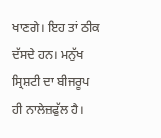ਖਾਣਗੇ। ਇਹ ਤਾਂ ਠੀਕ ਦੱਸਦੇ ਹਨ। ਮਨੁੱਖ ਸ੍ਰਿਸ਼ਟੀ ਦਾ ਬੀਜਰੂਪ ਹੀ ਨਾਲੇਜ਼ਫੁੱਲ ਹੈ।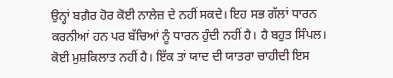ਉਨ੍ਹਾਂ ਬਗ਼ੈਰ ਹੋਰ ਕੋਈ ਨਾਲੇਜ਼ ਦੇ ਨਹੀਂ ਸਕਦੇ। ਇਹ ਸਭ ਗੱਲਾਂ ਧਾਰਨ ਕਰਨੀਆਂ ਹਨ ਪਰ ਬੱਚਿਆਂ ਨੂੰ ਧਾਰਨ ਹੁੰਦੀ ਨਹੀਂ ਹੈ। ਹੈ ਬਹੁਤ ਸਿੰਪਲ। ਕੋਈ ਮੁਸ਼ਕਿਲਾਤ ਨਹੀਂ ਹੈ। ਇੱਕ ਤਾਂ ਯਾਦ ਦੀ ਯਾਤਰਾ ਚਾਹੀਦੀ ਇਸ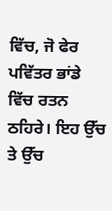ਵਿੱਚ, ਜੋ ਫੇਰ ਪਵਿੱਤਰ ਭਾਂਡੇ ਵਿੱਚ ਰਤਨ ਠਹਿਰੇ। ਇਹ ਉੱਚ ਤੇ ਉੱਚ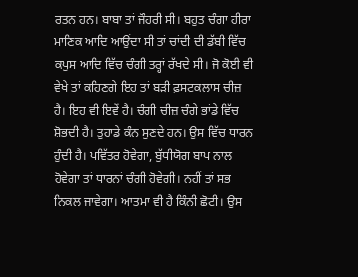ਰਤਨ ਹਨ। ਬਾਬਾ ਤਾਂ ਜੌਹਰੀ ਸੀ। ਬਹੁਤ ਚੰਗਾ ਹੀਰਾ ਮਾਣਿਕ ਆਦਿ ਆਉਂਦਾ ਸੀ ਤਾਂ ਚਾਂਦੀ ਦੀ ਡੱਬੀ ਵਿੱਚ ਕਪੁਸ ਆਦਿ ਵਿੱਚ ਚੰਗੀ ਤਰ੍ਹਾਂ ਰੱਖਦੇ ਸੀ। ਜੋ ਕੋਈ ਵੀ ਵੇਖੇ ਤਾਂ ਕਹਿਣਗੇ ਇਹ ਤਾਂ ਬੜੀ ਫ਼ਸਟਕਲਾਸ ਚੀਜ਼ ਹੈ। ਇਹ ਵੀ ਇਵੇਂ ਹੈ। ਚੰਗੀ ਚੀਜ਼ ਚੰਗੇ ਭਾਂਡੇ ਵਿੱਚ ਸ਼ੋਭਦੀ ਹੈ। ਤੁਹਾਡੇ ਕੰਨ ਸੁਣਦੇ ਹਨ। ਉਸ ਵਿੱਚ ਧਾਰਨ ਹੁੰਦੀ ਹੈ। ਪਵਿੱਤਰ ਹੋਵੇਗਾ, ਬੁੱਧੀਯੋਗ ਬਾਪ ਨਾਲ ਹੋਵੇਗਾ ਤਾਂ ਧਾਰਨਾਂ ਚੰਗੀ ਹੋਵੇਗੀ। ਨਹੀਂ ਤਾਂ ਸਭ ਨਿਕਲ ਜਾਵੇਗਾ। ਆਤਮਾ ਵੀ ਹੈ ਕਿੰਨੀ ਛੋਟੀ। ਉਸ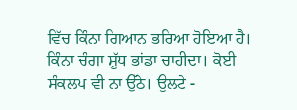ਵਿੱਚ ਕਿੰਨਾ ਗਿਆਨ ਭਰਿਆ ਹੋਇਆ ਹੈ। ਕਿੰਨਾ ਚੰਗਾ ਸ਼ੁੱਧ ਭਾਂਡਾ ਚਾਹੀਦਾ। ਕੋਈ ਸੰਕਲਪ ਵੀ ਨਾ ਉੱਠੇ। ਉਲਟੇ -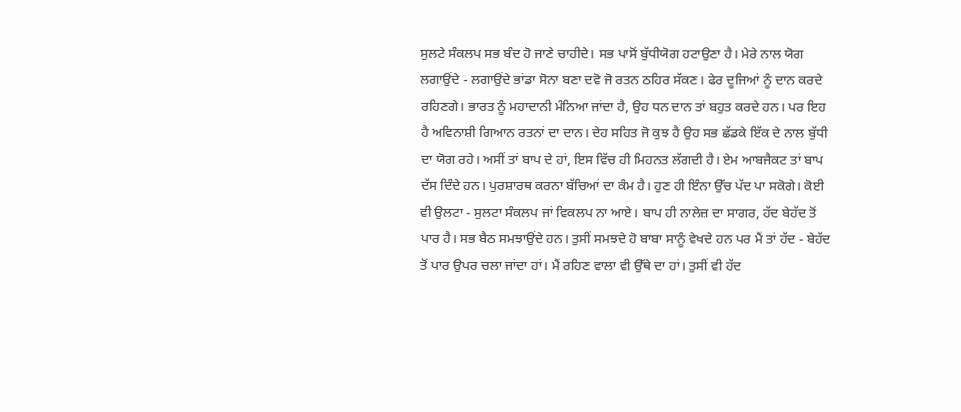ਸੁਲਟੇ ਸੰਕਲਪ ਸਭ ਬੰਦ ਹੋ ਜਾਣੇ ਚਾਹੀਦੇ। ਸਭ ਪਾਸੋਂ ਬੁੱਧੀਯੋਗ ਹਟਾਉਣਾ ਹੈ। ਮੇਰੇ ਨਾਲ ਯੋਗ ਲਗਾਉਂਦੇ - ਲਗਾਉਂਦੇ ਭਾਂਡਾ ਸੋਨਾ ਬਣਾ ਦਵੋ ਜੋ ਰਤਨ ਠਹਿਰ ਸੱਕਣ। ਫੇਰ ਦੂਜਿਆਂ ਨੂੰ ਦਾਨ ਕਰਦੇ ਰਹਿਣਗੇ। ਭਾਰਤ ਨੂੰ ਮਹਾਦਾਨੀ ਮੰਨਿਆ ਜਾਂਦਾ ਹੈ, ਉਹ ਧਨ ਦਾਨ ਤਾਂ ਬਹੁਤ ਕਰਦੇ ਹਨ। ਪਰ ਇਹ ਹੈ ਅਵਿਨਾਸ਼ੀ ਗਿਆਨ ਰਤਨਾਂ ਦਾ ਦਾਨ। ਦੇਹ ਸਹਿਤ ਜੋ ਕੁਝ ਹੈ ਉਹ ਸਭ ਛੱਡਕੇ ਇੱਕ ਦੇ ਨਾਲ ਬੁੱਧੀ ਦਾ ਯੋਗ ਰਹੇ। ਅਸੀਂ ਤਾਂ ਬਾਪ ਦੇ ਹਾਂ, ਇਸ ਵਿੱਚ ਹੀ ਮਿਹਨਤ ਲੱਗਦੀ ਹੈ। ਏਮ ਆਬਜੈਕਟ ਤਾਂ ਬਾਪ ਦੱਸ ਦਿੰਦੇ ਹਨ। ਪੁਰਸ਼ਾਰਥ ਕਰਨਾ ਬੱਚਿਆਂ ਦਾ ਕੰਮ ਹੈ। ਹੁਣ ਹੀ ਇੰਨਾ ਉੱਚ ਪੱਦ ਪਾ ਸਕੋਗੇ। ਕੋਈ ਵੀ ਉਲਟਾ - ਸੁਲਟਾ ਸੰਕਲਪ ਜਾਂ ਵਿਕਲਪ ਨਾ ਆਏ। ਬਾਪ ਹੀ ਨਾਲੇਜ਼ ਦਾ ਸਾਗਰ, ਹੱਦ ਬੇਹੱਦ ਤੋਂ ਪਾਰ ਹੈ। ਸਭ ਬੈਠ ਸਮਝਾਉਂਦੇ ਹਨ। ਤੁਸੀਂ ਸਮਝਦੇ ਹੋ ਬਾਬਾ ਸਾਨੂੰ ਵੇਖਦੇ ਹਨ ਪਰ ਮੈਂ ਤਾਂ ਹੱਦ - ਬੇਹੱਦ ਤੋਂ ਪਾਰ ਉਪਰ ਚਲਾ ਜਾਂਦਾ ਹਾਂ। ਮੈਂ ਰਹਿਣ ਵਾਲਾ ਵੀ ਉੱਥੇ ਦਾ ਹਾਂ। ਤੁਸੀਂ ਵੀ ਹੱਦ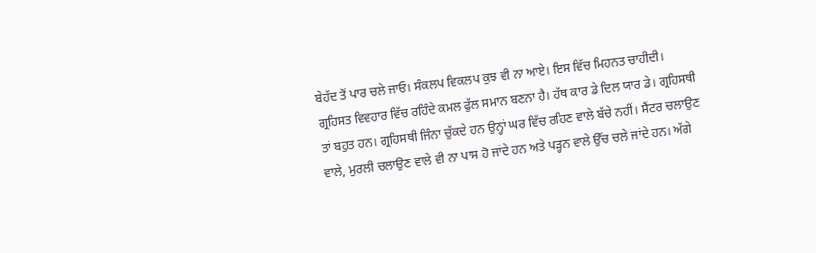ਬੇਹੱਦ ਤੋਂ ਪਾਰ ਚਲੇ ਜਾਓ। ਸੰਕਲਪ ਵਿਕਲਪ ਕੁਝ ਵੀ ਨਾ ਆਏ। ਇਸ ਵਿੱਚ ਮਿਹਨਤ ਚਾਹੀਦੀ। ਗ੍ਰਹਿਸਤ ਵਿਵਹਾਰ ਵਿੱਚ ਰਹਿੰਦੇ ਕਮਲ ਫੁੱਲ ਸਮਾਨ ਬਣਨਾ ਹੈ। ਹੱਥ ਕਾਰ ਡੇ ਦਿਲ ਯਾਰ ਡੇ। ਗ੍ਰਹਿਸਥੀ ਤਾਂ ਬਹੁਤ ਹਨ। ਗ੍ਰਹਿਸਥੀ ਜਿੰਨਾ ਚੁੱਕਦੇ ਹਨ ਉਨ੍ਹਾਂ ਘਰ ਵਿੱਚ ਰਹਿਣ ਵਾਲੇ ਬੱਚੇ ਨਹੀਂ। ਸੈਂਟਰ ਚਲਾਉਣ ਵਾਲੇ, ਮੁਰਲੀ ਚਲਾਉਣ ਵਾਲੇ ਵੀ ਨਾ ਪਾਸ ਹੋ ਜਾਂਦੇ ਹਨ ਅਤੇ ਪੜ੍ਹਨ ਵਾਲੇ ਉੱਚ ਚਲੇ ਜਾਂਦੇ ਹਨ। ਅੱਗੇ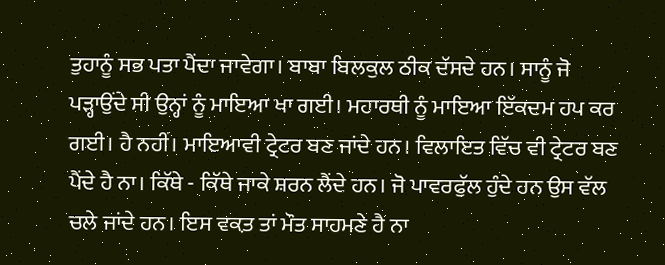ਤੁਹਾਨੂੰ ਸਭ ਪਤਾ ਪੈਂਦਾ ਜਾਵੇਗਾ। ਬਾਬਾ ਬਿਲਕੁਲ ਠੀਕ ਦੱਸਦੇ ਹਨ। ਸਾਨੂੰ ਜੋ ਪੜ੍ਹਾਉਂਦੇ ਸੀ ਉਨ੍ਹਾਂ ਨੂੰ ਮਾਇਆ ਖਾ ਗਈ। ਮਹਾਰਥੀ ਨੂੰ ਮਾਇਆ ਇੱਕਦਮ ਹਪ ਕਰ ਗਈ। ਹੈ ਨਹੀਂ। ਮਾਇਆਵੀ ਟ੍ਰੇਟਰ ਬਣ ਜਾਂਦੇ ਹਨ। ਵਿਲਾਇਤ ਵਿੱਚ ਵੀ ਟ੍ਰੇਟਰ ਬਣ ਪੈਂਦੇ ਹੈ ਨਾ। ਕਿੱਥੇ - ਕਿੱਥੇ ਜਾਕੇ ਸ਼ਰਨ ਲੈਂਦੇ ਹਨ। ਜੋ ਪਾਵਰਫੁੱਲ ਹੁੰਦੇ ਹਨ ਉਸ ਵੱਲ ਚਲੇ ਜਾਂਦੇ ਹਨ। ਇਸ ਵਕ਼ਤ ਤਾਂ ਮੌਤ ਸਾਹਮਣੇ ਹੈ ਨਾ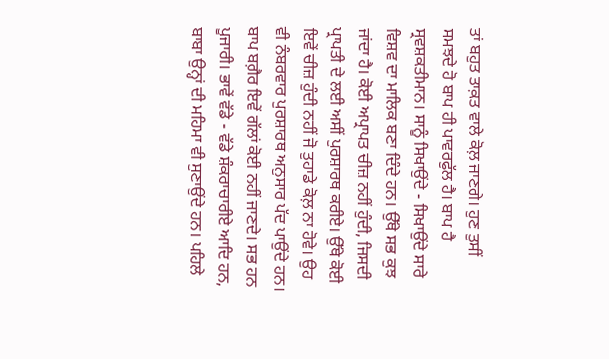ਤਾਂ ਬਹੁਤ ਤਾਕ਼ਤ ਵਾਲੇ ਕੋਲ਼ ਜਾਣਗੇ। ਹੁਣ ਤੁਸੀਂ ਸਮਝਦੇ ਹੋ ਬਾਪ ਹੀ ਪਾਵਰਫੁੱਲ ਹੈ। ਬਾਪ ਹੈ ਸ੍ਰਵਸ਼ਕਤੀਮਾਨ। ਸਾਨੂੰ ਸਿਖਾਉਂਦੇ - ਸਿਖਾਉਂਦੇ ਸਾਰੇ ਵਿਸ਼ਵ ਦਾ ਮਾਲਿਕ ਬਣਾ ਦਿੰਦੇ ਹਨ। ਉੱਥੇ ਸਭ ਕੁਝ ਜਾਂਦਾ ਹੈ। ਕੋਈ ਅਪ੍ਰਾਪਤ ਚੀਜ਼ ਨਹੀਂ ਹੁੰਦੀ, ਜਿਸਦੀ ਪ੍ਰਾਪਤੀ ਦੇ ਲਈ ਅਸੀਂ ਪੁਰਸ਼ਾਰਥ ਕਰੀਏ। ਉੱਥੇ ਕੋਈ ਇਵੇਂ ਚੀਜ਼ ਹੁੰਦੀ ਨਹੀਂ ਜੋ ਤੁਹਾਡੇ ਕੋਲ਼ ਨਾ ਹੋਵੇ। ਉਹ ਵੀ ਨੰਬਰਵਾਰ ਪੁਰਸ਼ਾਰਥ ਅਨੁਸਾਰ ਪੱਦ ਪਾਉਂਦੇ ਹਨ। ਬਾਪ ਬਗ਼ੈਰ ਇਵੇਂ ਗੱਲਾਂ ਕੋਈ ਨਹੀਂ ਜਾਣਦੇ। ਸਭ ਹਨ ਪੂਜਾਰੀ। ਭਾਵੇਂ ਵੱਡੇ - ਵੱਡੇ ਸ਼ੰਕਰਾਚਾਰੀਏ ਆਦਿ ਹਨ, ਬਾਬਾ ਉਨ੍ਹਾਂ ਦੀ ਮਹਿਮਾ ਵੀ ਸੁਣਾਉਂਦੇ ਹਨ। ਪਹਿਲੇ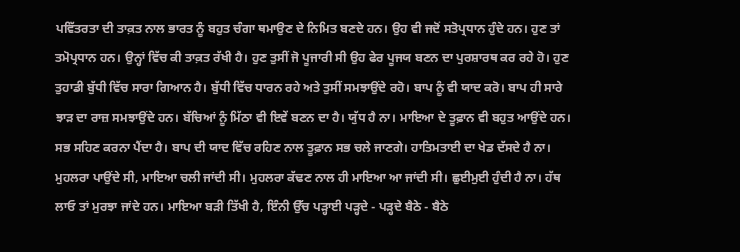ਪਵਿੱਤਰਤਾ ਦੀ ਤਾਕ਼ਤ ਨਾਲ ਭਾਰਤ ਨੂੰ ਬਹੁਤ ਚੰਗਾ ਥਮਾਉਣ ਦੇ ਨਿਮਿਤ ਬਣਦੇ ਹਨ। ਉਹ ਵੀ ਜਦੋਂ ਸਤੋਪ੍ਰਧਾਨ ਹੁੰਦੇ ਹਨ। ਹੁਣ ਤਾਂ ਤਮੋਪ੍ਰਧਾਨ ਹਨ। ਉਨ੍ਹਾਂ ਵਿੱਚ ਕੀ ਤਾਕ਼ਤ ਰੱਖੀ ਹੈ। ਹੁਣ ਤੁਸੀਂ ਜੋ ਪੂਜਾਰੀ ਸੀ ਉਹ ਫੇਰ ਪੂਜਯ ਬਣਨ ਦਾ ਪੁਰਸ਼ਾਰਥ ਕਰ ਰਹੇ ਹੋ। ਹੁਣ ਤੁਹਾਡੀ ਬੁੱਧੀ ਵਿੱਚ ਸਾਰਾ ਗਿਆਨ ਹੈ। ਬੁੱਧੀ ਵਿੱਚ ਧਾਰਨ ਰਹੇ ਅਤੇ ਤੁਸੀਂ ਸਮਝਾਉਂਦੇ ਰਹੋ। ਬਾਪ ਨੂੰ ਵੀ ਯਾਦ ਕਰੋ। ਬਾਪ ਹੀ ਸਾਰੇ ਝਾੜ ਦਾ ਰਾਜ਼ ਸਮਝਾਉਂਦੇ ਹਨ। ਬੱਚਿਆਂ ਨੂੰ ਮਿੱਠਾ ਵੀ ਇਵੇਂ ਬਣਨ ਦਾ ਹੈ। ਯੁੱਧ ਹੈ ਨਾ। ਮਾਇਆ ਦੇ ਤੂਫ਼ਾਨ ਵੀ ਬਹੁਤ ਆਉਂਦੇ ਹਨ। ਸਭ ਸਹਿਣ ਕਰਨਾ ਪੈਂਦਾ ਹੈ। ਬਾਪ ਦੀ ਯਾਦ ਵਿੱਚ ਰਹਿਣ ਨਾਲ ਤੂਫ਼ਾਨ ਸਭ ਚਲੇ ਜਾਣਗੇ। ਹਾਤਿਮਤਾਈ ਦਾ ਖੇਡ ਦੱਸਦੇ ਹੈ ਨਾ। ਮੁਹਲਰਾ ਪਾਉਂਦੇ ਸੀ, ਮਾਇਆ ਚਲੀ ਜਾਂਦੀ ਸੀ। ਮੁਹਲਰਾ ਕੱਢਣ ਨਾਲ ਹੀ ਮਾਇਆ ਆ ਜਾਂਦੀ ਸੀ। ਛੁਈਮੁਈ ਹੁੰਦੀ ਹੈ ਨਾ। ਹੱਥ ਲਾਓ ਤਾਂ ਮੁਰਝਾ ਜਾਂਦੇ ਹਨ। ਮਾਇਆ ਬੜੀ ਤਿੱਖੀ ਹੈ, ਇੰਨੀ ਉੱਚ ਪੜ੍ਹਾਈ ਪੜ੍ਹਦੇ - ਪੜ੍ਹਦੇ ਬੈਠੇ - ਬੈਠੇ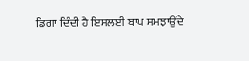ਡਿਗਾ ਦਿੰਦੀ ਹੈ ਇਸਲਈ ਬਾਪ ਸਮਝਾਉਂਦੇ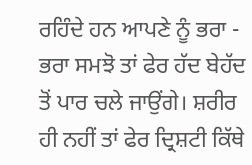ਰਹਿੰਦੇ ਹਨ ਆਪਣੇ ਨੂੰ ਭਰਾ - ਭਰਾ ਸਮਝੋ ਤਾਂ ਫੇਰ ਹੱਦ ਬੇਹੱਦ ਤੋਂ ਪਾਰ ਚਲੇ ਜਾਉਂਗੇ। ਸ਼ਰੀਰ ਹੀ ਨਹੀਂ ਤਾਂ ਫੇਰ ਦ੍ਰਿਸ਼ਟੀ ਕਿੱਥੇ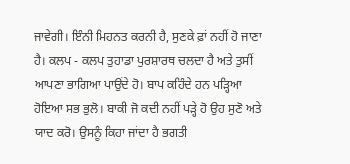ਜਾਵੇਗੀ। ਇੰਨੀ ਮਿਹਨਤ ਕਰਨੀ ਹੈ, ਸੁਣਕੇ ਫ਼ਾਂ ਨਹੀਂ ਹੋ ਜਾਣਾ ਹੈ। ਕਲਪ - ਕਲਪ ਤੁਹਾਡਾ ਪੁਰਸ਼ਾਰਥ ਚਲਦਾ ਹੈ ਅਤੇ ਤੁਸੀਂ ਆਪਣਾ ਭਾਗਿਆ ਪਾਉਂਦੇ ਹੋ। ਬਾਪ ਕਹਿੰਦੇ ਹਨ ਪੜ੍ਹਿਆ ਹੋਇਆ ਸਭ ਭੁਲੋ। ਬਾਕੀ ਜੋ ਕਦੀ ਨਹੀਂ ਪੜ੍ਹੇ ਹੋ ਉਹ ਸੁਣੋ ਅਤੇ ਯਾਦ ਕਰੋ। ਉਸਨੂੰ ਕਿਹਾ ਜਾਂਦਾ ਹੈ ਭਗਤੀ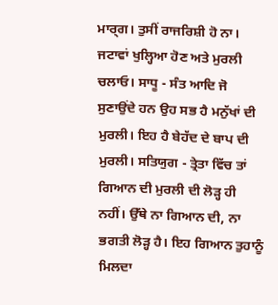ਮਾਰ੍ਗ। ਤੁਸੀਂ ਰਾਜਰਿਸ਼ੀ ਹੋ ਨਾ। ਜਟਾਵਾਂ ਖੁਲ੍ਹਿਆ ਹੋਣ ਅਤੇ ਮੁਰਲੀ ਚਲਾਓ। ਸਾਧੂ - ਸੰਤ ਆਦਿ ਜੋ ਸੁਣਾਉਂਦੇ ਹਨ ਉਹ ਸਭ ਹੈ ਮਨੁੱਖਾਂ ਦੀ ਮੁਰਲੀ। ਇਹ ਹੈ ਬੇਹੱਦ ਦੇ ਬਾਪ ਦੀ ਮੁਰਲੀ। ਸਤਿਯੁਗ - ਤ੍ਰੇਤਾ ਵਿੱਚ ਤਾਂ ਗਿਆਨ ਦੀ ਮੁਰਲੀ ਦੀ ਲੋੜ੍ਹ ਹੀ ਨਹੀਂ। ਉੱਥੇ ਨਾ ਗਿਆਨ ਦੀ, ਨਾ ਭਗਤੀ ਲੋੜ੍ਹ ਹੈ। ਇਹ ਗਿਆਨ ਤੁਹਾਨੂੰ ਮਿਲਦਾ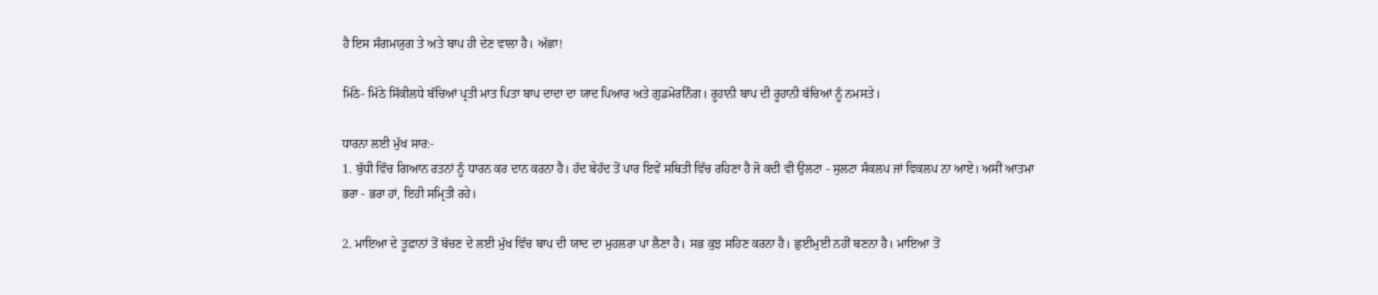ਹੈ ਇਸ ਸੰਗਮਯੁਗ ਤੇ ਅਤੇ ਬਾਪ ਹੀ ਦੇਣ ਵਾਲਾ ਹੈ। ਅੱਛਾ!

ਮਿੱਠੇ- ਮਿੱਠੇ ਸਿੱਕੀਲਧੇ ਬੱਚਿਆਂ ਪ੍ਰਤੀ ਮਾਤ ਪਿਤਾ ਬਾਪ ਦਾਦਾ ਦਾ ਯਾਦ ਪਿਆਰ ਅਤੇ ਗੁਡਮੋਰਨਿੰਗ। ਰੂਹਾਨੀ ਬਾਪ ਦੀ ਰੂਹਾਨੀ ਬੱਚਿਆਂ ਨੂੰ ਨਮਸਤੇ।

ਧਾਰਨਾ ਲਈ ਮੁੱਖ ਸਾਰ:-
1. ਬੁੱਧੀ ਵਿੱਚ ਗਿਆਨ ਰਤਨਾਂ ਨੂੰ ਧਾਰਨ ਕਰ ਦਾਨ ਕਰਨਾ ਹੈ। ਹੱਦ ਬੇਹੱਦ ਤੋਂ ਪਾਰ ਇਵੇਂ ਸਥਿਤੀ ਵਿੱਚ ਰਹਿਣਾ ਹੈ ਜੋ ਕਦੀ ਵੀ ਉਲਟਾ - ਸੁਲਟਾ ਸੰਕਲਪ ਜਾਂ ਵਿਕਲਪ ਨਾ ਆਏ। ਅਸੀਂ ਆਤਮਾ ਭਰਾ - ਭਰਾ ਹਾਂ, ਇਹੀ ਸਮ੍ਰਿਤੀ ਰਹੇ।

2. ਮਾਇਆ ਦੇ ਤੂਫ਼ਾਨਾਂ ਤੋਂ ਬੱਚਣ ਦੇ ਲਈ ਮੁੱਖ ਵਿੱਚ ਬਾਪ ਦੀ ਯਾਦ ਦਾ ਮੁਹਲਰਾ ਪਾ ਲੈਣਾ ਹੈ। ਸਭ ਕੁਝ ਸਹਿਣ ਕਰਨਾ ਹੈ। ਛੁਈਮੁਈ ਨਹੀਂ ਬਣਨਾ ਹੈ। ਮਾਇਆ ਤੋਂ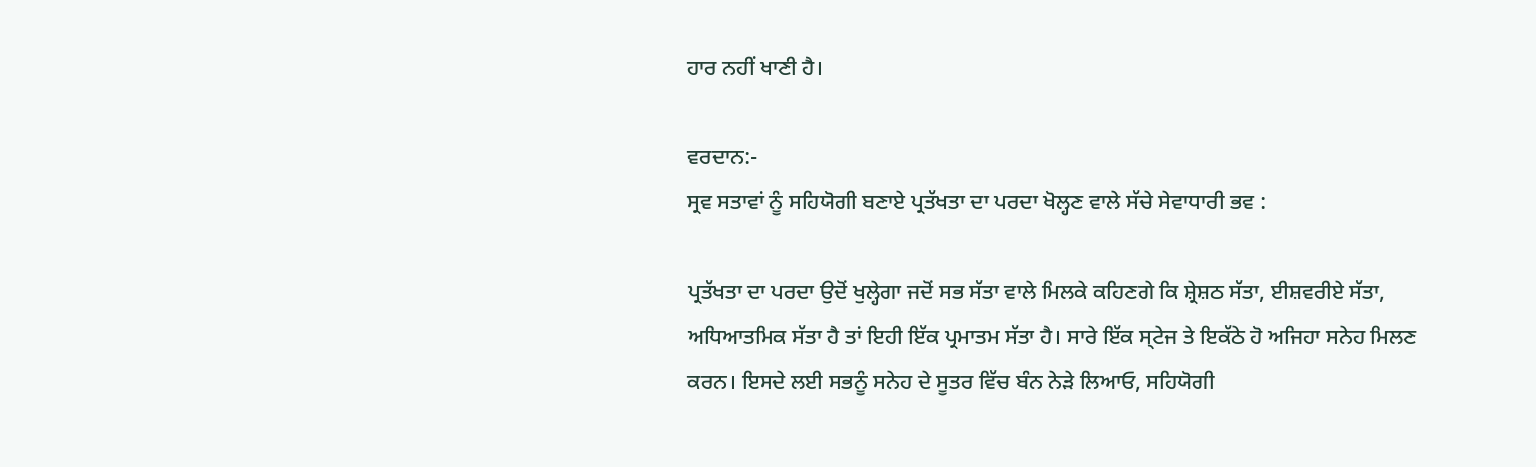ਹਾਰ ਨਹੀਂ ਖਾਣੀ ਹੈ।

ਵਰਦਾਨ:-
ਸ੍ਰਵ ਸਤਾਵਾਂ ਨੂੰ ਸਹਿਯੋਗੀ ਬਣਾਏ ਪ੍ਰਤੱਖਤਾ ਦਾ ਪਰਦਾ ਖੋਲ੍ਹਣ ਵਾਲੇ ਸੱਚੇ ਸੇਵਾਧਾਰੀ ਭਵ :

ਪ੍ਰਤੱਖਤਾ ਦਾ ਪਰਦਾ ਉਦੋਂ ਖੁਲ੍ਹੇਗਾ ਜਦੋਂ ਸਭ ਸੱਤਾ ਵਾਲੇ ਮਿਲਕੇ ਕਹਿਣਗੇ ਕਿ ਸ਼੍ਰੇਸ਼ਠ ਸੱਤਾ, ਈਸ਼ਵਰੀਏ ਸੱਤਾ, ਅਧਿਆਤਮਿਕ ਸੱਤਾ ਹੈ ਤਾਂ ਇਹੀ ਇੱਕ ਪ੍ਰਮਾਤਮ ਸੱਤਾ ਹੈ। ਸਾਰੇ ਇੱਕ ਸ੍ਟੇਜ ਤੇ ਇਕੱਠੇ ਹੋ ਅਜਿਹਾ ਸਨੇਹ ਮਿਲਣ ਕਰਨ। ਇਸਦੇ ਲਈ ਸਭਨੂੰ ਸਨੇਹ ਦੇ ਸੂਤਰ ਵਿੱਚ ਬੰਨ ਨੇੜੇ ਲਿਆਓ, ਸਹਿਯੋਗੀ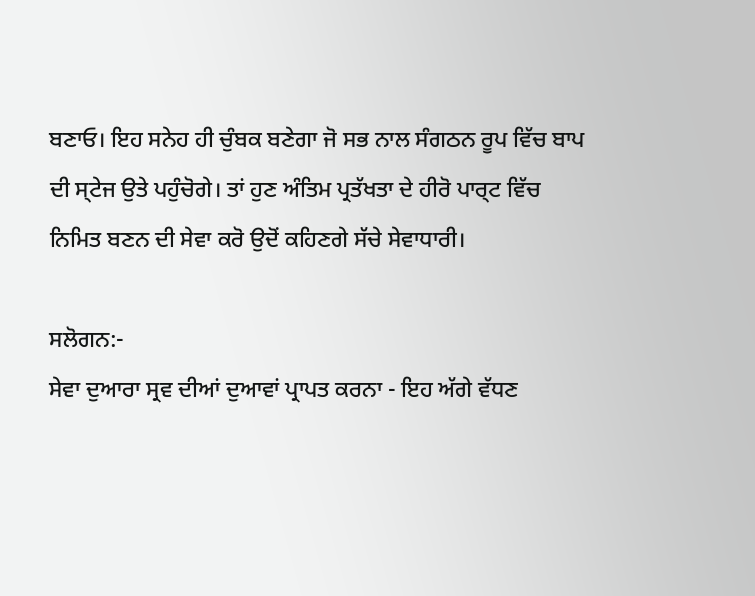ਬਣਾਓ। ਇਹ ਸਨੇਹ ਹੀ ਚੁੰਬਕ ਬਣੇਗਾ ਜੋ ਸਭ ਨਾਲ ਸੰਗਠਨ ਰੂਪ ਵਿੱਚ ਬਾਪ ਦੀ ਸ੍ਟੇਜ ਉਤੇ ਪਹੁੰਚੋਗੇ। ਤਾਂ ਹੁਣ ਅੰਤਿਮ ਪ੍ਰਤੱਖਤਾ ਦੇ ਹੀਰੋ ਪਾਰ੍ਟ ਵਿੱਚ ਨਿਮਿਤ ਬਣਨ ਦੀ ਸੇਵਾ ਕਰੋ ਉਦੋਂ ਕਹਿਣਗੇ ਸੱਚੇ ਸੇਵਾਧਾਰੀ।

ਸਲੋਗਨ:-
ਸੇਵਾ ਦੁਆਰਾ ਸ੍ਰਵ ਦੀਆਂ ਦੁਆਵਾਂ ਪ੍ਰਾਪਤ ਕਰਨਾ - ਇਹ ਅੱਗੇ ਵੱਧਣ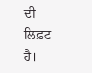ਦੀ ਲਿਫ਼ਟ ਹੈ।